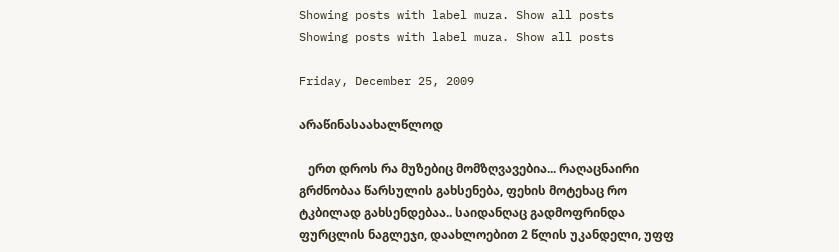Showing posts with label muza. Show all posts
Showing posts with label muza. Show all posts

Friday, December 25, 2009

არაწინასაახალწლოდ

   ერთ დროს რა მუზებიც მომზღვავებია... რაღაცნაირი გრძნობაა წარსულის გახსენება, ფეხის მოტეხაც რო ტკბილად გახსენდებაა.. საიდანღაც გადმოფრინდა ფურცლის ნაგლეჯი, დაახლოებით 2 წლის უკანდელი, უფფ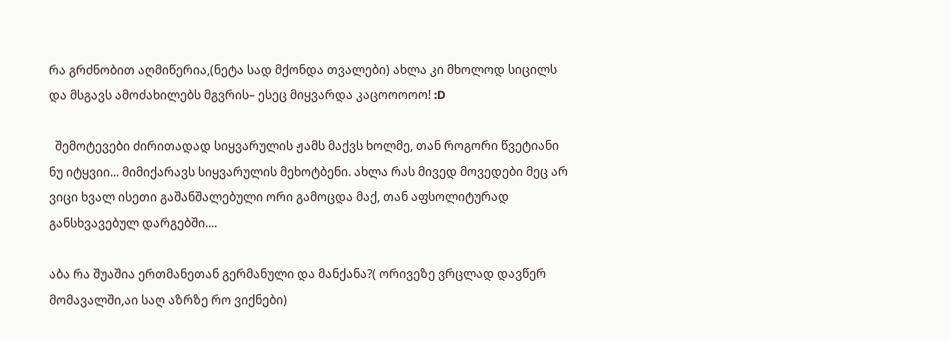რა გრძნობით აღმიწერია,(ნეტა სად მქონდა თვალები) ახლა კი მხოლოდ სიცილს და მსგავს ამოძახილებს მგვრის– ესეც მიყვარდა კაცოოოოო! :D

  შემოტევები ძირითადად სიყვარულის ჟამს მაქვს ხოლმე, თან როგორი წვეტიანი ნუ იტყვიი... მიმიქარავს სიყვარულის მეხოტბენი. ახლა რას მივედ მოვედები მეც არ ვიცი ხვალ ისეთი გაშანშალებული ორი გამოცდა მაქ, თან აფსოლიტურად განსხვავებულ დარგებში....

აბა რა შუაშია ერთმანეთან გერმანული და მანქანა?( ორივეზე ვრცლად დავწერ მომავალში,აი საღ აზრზე რო ვიქნები)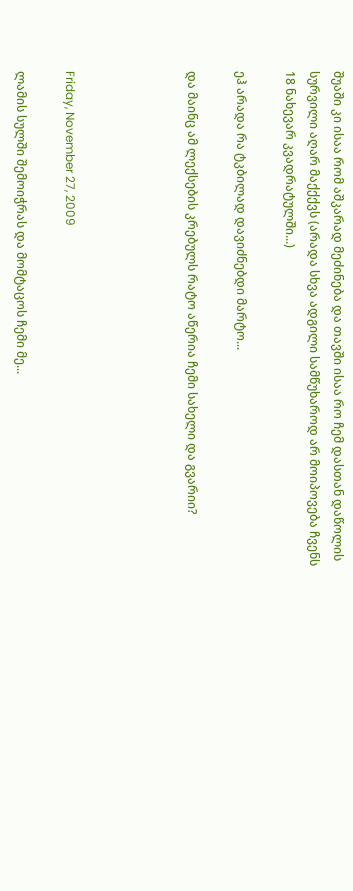შუაში კი ისაა რომ აშკარად მეძინება და თავში ისაა რო ჩემ დასთან დაწოლის სურვილი აღარ მაქქქვს (არადა სხვა ადგილი სამწუხაროდ არ მოიპოვება ჩვენს 18 ნახევარ კვადრატულში...)

ეჰ არადა რა ტკბილად დავიძნებდი მარტო...

და მაინც ამ ლექსების კრებულს რატო აწერია ჩემი სახელი და გვარიი?




Friday, November 27, 2009

ლამის სულში შემოიჭრას და მომტაცოს ჩემი მე...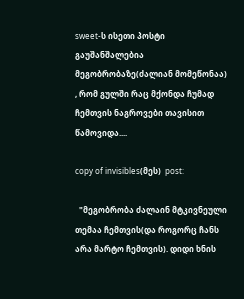sweet-ს ისეთი პოსტი  გაუშანშალებია მეგობრობაზე(ძალიან მომეწონაა) , რომ გულში რაც მქონდა ჩუმად ჩემთვის ნაგროვები თავისით წამოვიდა....

copy of invisibles(მეს)  post:

  "მეგობრობა ძალაინ მტკივნეული თემაა ჩემთვის(და როგორც ჩანს არა მარტო ჩემთვის). დიდი ხნის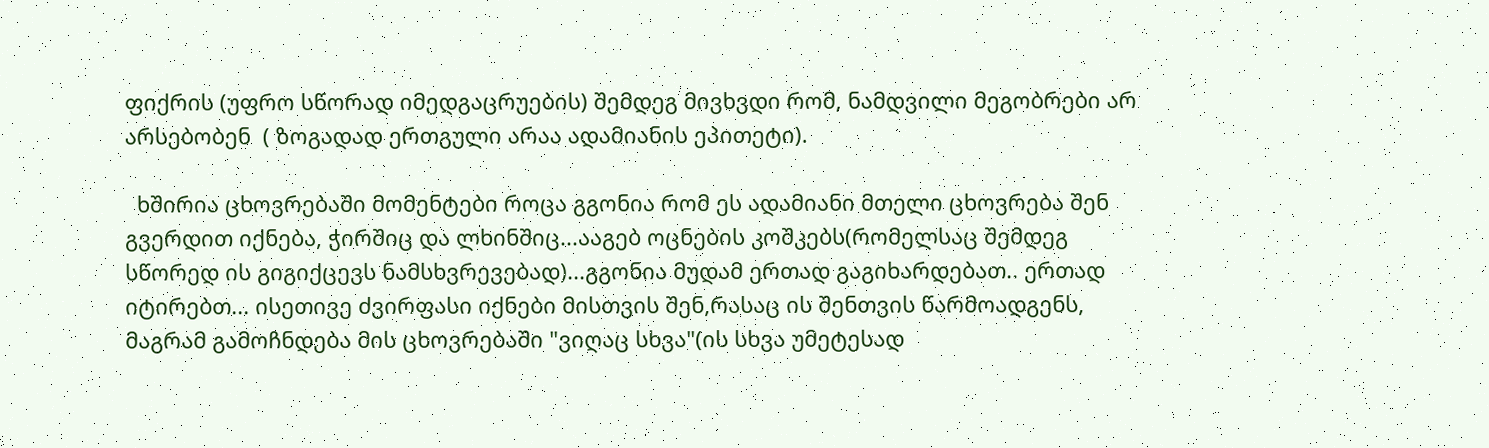ფიქრის (უფრო სწორად იმედგაცრუების) შემდეგ მივხვდი რომ, ნამდვილი მეგობრები არ არსებობენ  ( ზოგადად ერთგული არაა ადამიანის ეპითეტი).

  ხშირია ცხოვრებაში მომენტები როცა გგონია რომ ეს ადამიანი მთელი ცხოვრება შენ გვერდით იქნება, ჭირშიც და ლხინშიც...ააგებ ოცნების კოშკებს(რომელსაც შემდეგ სწორედ ის გიგიქცევს ნამსხვრევებად)...გგონია მუდამ ერთად გაგიხარდებათ.. ერთად იტირებთ... ისეთივე ძვირფასი იქნები მისთვის შენ,რასაც ის შენთვის წარმოადგენს, მაგრამ გამოჩნდება მის ცხოვრებაში "ვიღაც სხვა"(ის სხვა უმეტესად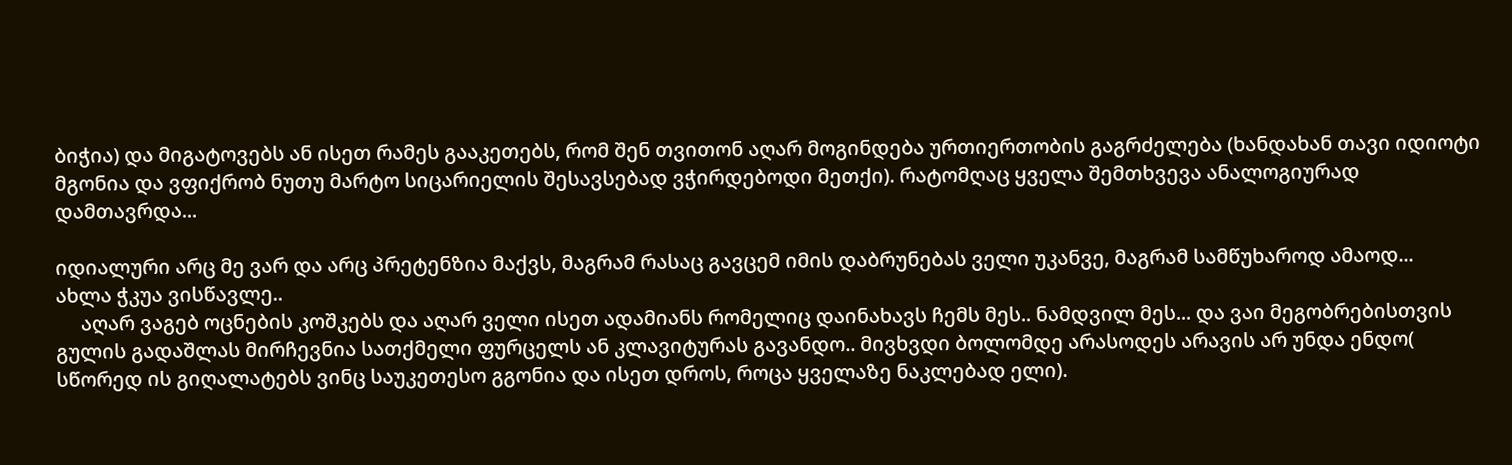ბიჭია) და მიგატოვებს ან ისეთ რამეს გააკეთებს, რომ შენ თვითონ აღარ მოგინდება ურთიერთობის გაგრძელება (ხანდახან თავი იდიოტი მგონია და ვფიქრობ ნუთუ მარტო სიცარიელის შესავსებად ვჭირდებოდი მეთქი). რატომღაც ყველა შემთხვევა ანალოგიურად დამთავრდა...

იდიალური არც მე ვარ და არც პრეტენზია მაქვს, მაგრამ რასაც გავცემ იმის დაბრუნებას ველი უკანვე, მაგრამ სამწუხაროდ ამაოდ...
ახლა ჭკუა ვისწავლე..
     აღარ ვაგებ ოცნების კოშკებს და აღარ ველი ისეთ ადამიანს რომელიც დაინახავს ჩემს მეს.. ნამდვილ მეს... და ვაი მეგობრებისთვის გულის გადაშლას მირჩევნია სათქმელი ფურცელს ან კლავიტურას გავანდო.. მივხვდი ბოლომდე არასოდეს არავის არ უნდა ენდო( სწორედ ის გიღალატებს ვინც საუკეთესო გგონია და ისეთ დროს, როცა ყველაზე ნაკლებად ელი).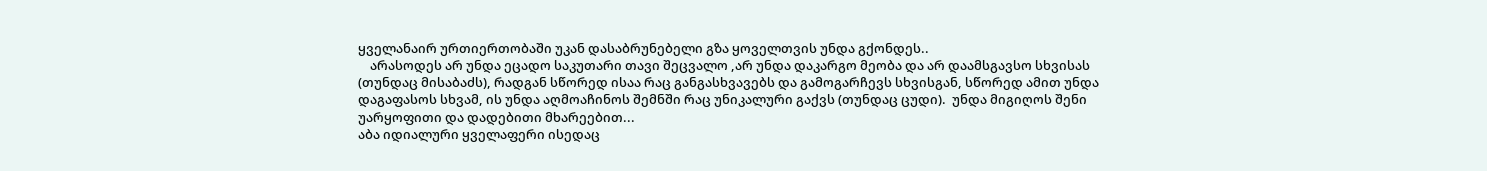ყველანაირ ურთიერთობაში უკან დასაბრუნებელი გზა ყოველთვის უნდა გქონდეს..
    არასოდეს არ უნდა ეცადო საკუთარი თავი შეცვალო ,არ უნდა დაკარგო მეობა და არ დაამსგავსო სხვისას (თუნდაც მისაბაძს), რადგან სწორედ ისაა რაც განგასხვავებს და გამოგარჩევს სხვისგან, სწორედ ამით უნდა დაგაფასოს სხვამ, ის უნდა აღმოაჩინოს შემნში რაც უნიკალური გაქვს (თუნდაც ცუდი).  უნდა მიგიღოს შენი უარყოფითი და დადებითი მხარეებით...
აბა იდიალური ყველაფერი ისედაც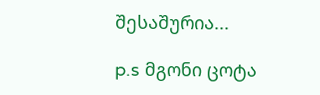შესაშურია...

p.s მგონი ცოტა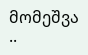მომეშვა ..